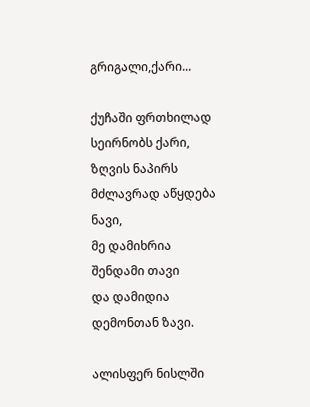გრიგალი,ქარი...

ქუჩაში ფრთხილად სეირნობს ქარი,
ზღვის ნაპირს მძლავრად აწყდება ნავი,
მე დამიხრია შენდამი თავი
და დამიდია დემონთან ზავი.

ალისფერ ნისლში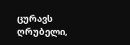ცურავს ღრუბელი,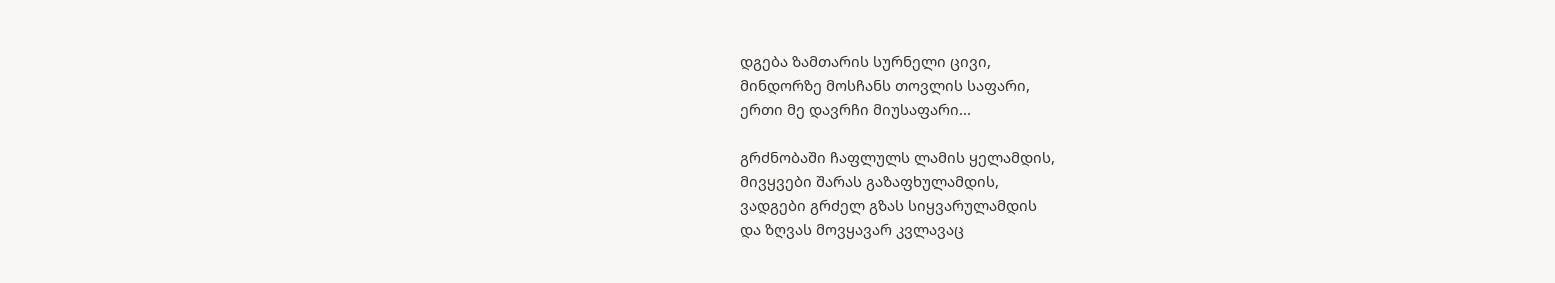დგება ზამთარის სურნელი ცივი,
მინდორზე მოსჩანს თოვლის საფარი,
ერთი მე დავრჩი მიუსაფარი...

გრძნობაში ჩაფლულს ლამის ყელამდის,
მივყვები შარას გაზაფხულამდის,
ვადგები გრძელ გზას სიყვარულამდის
და ზღვას მოვყავარ კვლავაც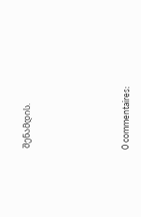შენამდის.





0 commentaires: